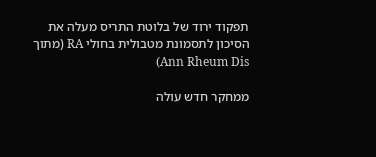תפקוד ירוד של בלוטת התריס מעלה את הסיכון לתסמונת מטבולית בחולי RA (מתוך Ann Rheum Dis)

ממחקר חדש עולה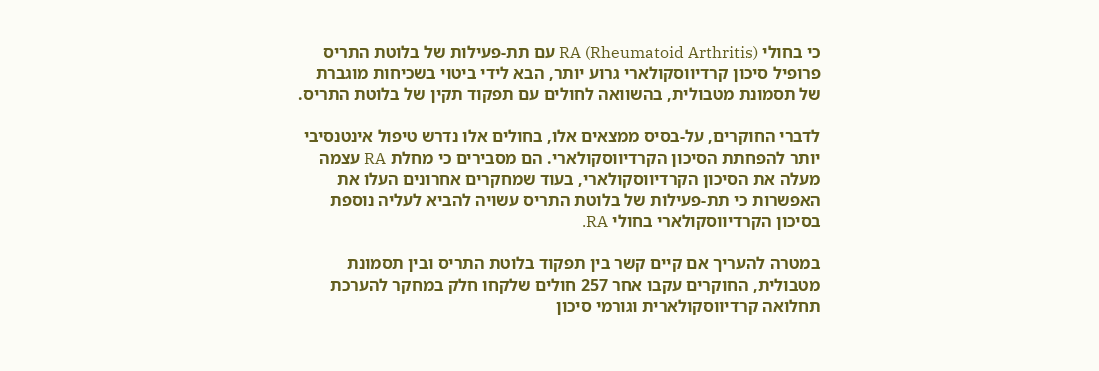כי בחולי RA (Rheumatoid Arthritis) עם תת-פעילות של בלוטת התריס פרופיל סיכון קרדיווסקולארי גרוע יותר, הבא לידי ביטוי בשכיחות מוגברת של תסמונת מטבולית, בהשוואה לחולים עם תפקוד תקין של בלוטת התריס.

לדברי החוקרים, על-בסיס ממצאים אלו, בחולים אלו נדרש טיפול אינטנסיבי יותר להפחתת הסיכון הקרדיווסקולארי. הם מסבירים כי מחלת RA עצמה מעלה את הסיכון הקרדיווסקולארי, בעוד שמחקרים אחרונים העלו את האפשרות כי תת-פעילות של בלוטת התריס עשויה להביא לעליה נוספת בסיכון הקרדיווסקולארי בחולי RA.

במטרה להעריך אם קיים קשר בין תפקוד בלוטת התריס ובין תסמונת מטבולית, החוקרים עקבו אחר 257 חולים שלקחו חלק במחקר להערכת תחלואה קרדיווסקולארית וגורמי סיכון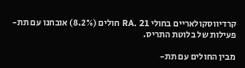קרדיווסקולאריים בחולי RA. 21 חולים (8.2%) אובחנו עם תת-פעילות של בלוטת התריס.

מבין החולים עם תת-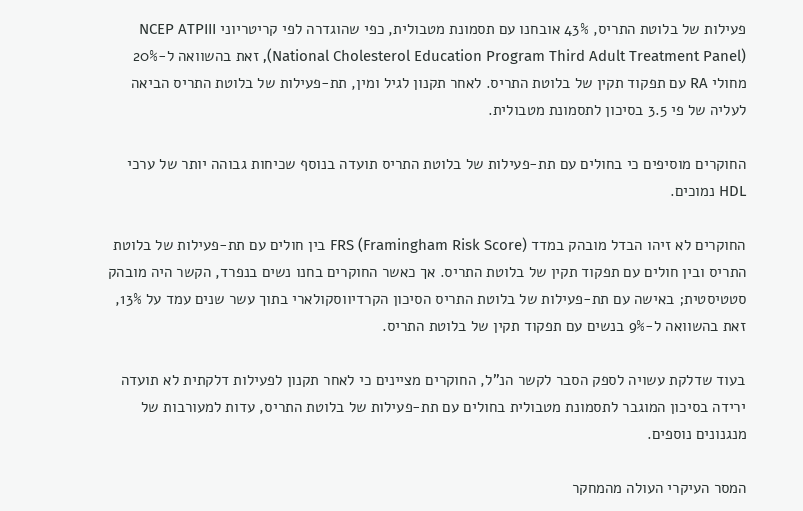פעילות של בלוטת התריס, 43% אובחנו עם תסמונת מטבולית, כפי שהוגדרה לפי קריטריוני NCEP ATPIII (National Cholesterol Education Program Third Adult Treatment Panel), זאת בהשוואה ל-20% מחולי RA עם תפקוד תקין של בלוטת התריס. לאחר תקנון לגיל ומין, תת-פעילות של בלוטת התריס הביאה לעליה של פי 3.5 בסיכון לתסמונת מטבולית.

החוקרים מוסיפים כי בחולים עם תת-פעילות של בלוטת התריס תועדה בנוסף שכיחות גבוהה יותר של ערכי HDL נמוכים.

החוקרים לא זיהו הבדל מובהק במדד FRS (Framingham Risk Score) בין חולים עם תת-פעילות של בלוטת התריס ובין חולים עם תפקוד תקין של בלוטת התריס. אך כאשר החוקרים בחנו נשים בנפרד, הקשר היה מובהק סטטיסטית; באישה עם תת-פעילות של בלוטת התריס הסיכון הקרדיווסקולארי בתוך עשר שנים עמד על 13%, זאת בהשוואה ל-9% בנשים עם תפקוד תקין של בלוטת התריס.

בעוד שדלקת עשויה לספק הסבר לקשר הנ”ל, החוקרים מציינים כי לאחר תקנון לפעילות דלקתית לא תועדה ירידה בסיכון המוגבר לתסמונת מטבולית בחולים עם תת-פעילות של בלוטת התריס, עדות למעורבות של מנגנונים נוספים.

המסר העיקרי העולה מהמחקר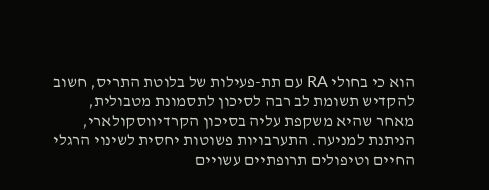הוא כי בחולי RA עם תת-פעילות של בלוטת התריס, חשוב להקדיש תשומת לב רבה לסיכון לתסמונת מטבולית, מאחר שהיא משקפת עליה בסיכון הקרדיווסקולארי, הניתנת למניעה. התערבויות פשוטות יחסית לשינוי הרגלי החיים וטיפולים תרופתיים עשויים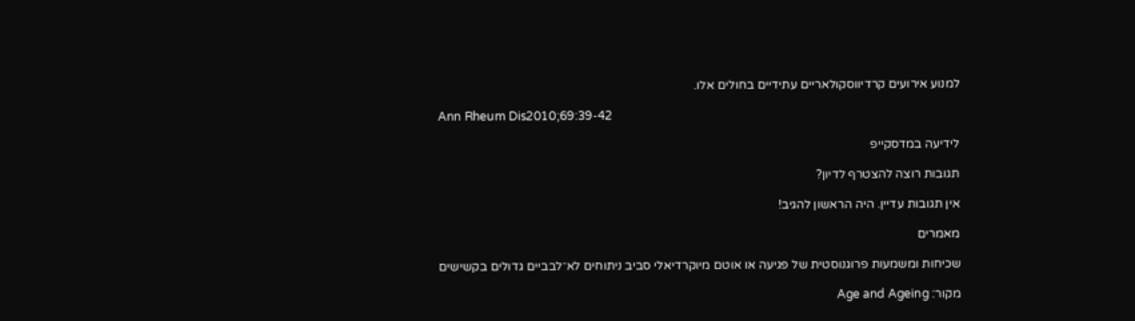למנוע אירועים קרדיווסקולאריים עתידיים בחולים אלו.

Ann Rheum Dis2010;69:39-42

לידיעה במדסקייפ

תגובות רוצה להצטרף לדיון?

אין תגובות עדיין. היה הראשון להגיב!

מאמרים

שכיחות ומשמעות פרוגנוסטית של פגיעה או אוטם מיוקרדיאלי סביב ניתוחים לא־לבביים גדולים בקשישים

מקור: Age and Ageing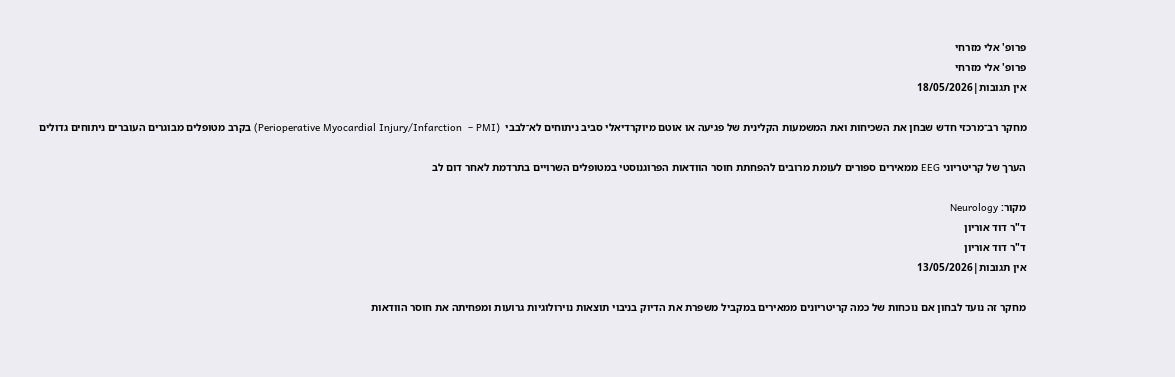פרופ' אלי מזרחי
פרופ' אלי מזרחי
אין תגובות|18/05/2026

מחקר רב־מרכזי חדש שבחן את השכיחות ואת המשמעות הקלינית של פגיעה או אוטם מיוקרדיאלי סביב ניתוחים לא־לבבי  (Perioperative Myocardial Injury/Infarction  – PMI) בקרב מטופלים מבוגרים העוברים ניתוחים גדולים

הערך של קריטריוני EEG ממאירים ספורים לעומת מרובים להפחתת חוסר הוודאות הפרוגנוסטי במטופלים השרויים בתרדמת לאחר דום לב

מקור: Neurology
ד"ר דוד אוריון
ד"ר דוד אוריון
אין תגובות|13/05/2026

מחקר זה נועד לבחון אם נוכחות של כמה קריטריונים ממאירים במקביל משפרת את הדיוק בניבוי תוצאות נוירולוגיות גרועות ומפחיתה את חוסר הוודאות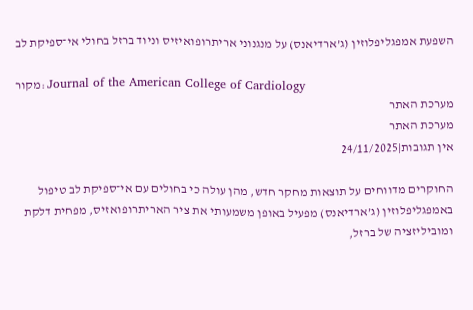השפעת אמפגליפלוזין (ג’ארדיאנס) על מנגנוני אריתרופואיזיס וניוד ברזל בחולי אי־ספיקת לב

מקור: Journal of the American College of Cardiology
מערכת האתר
מערכת האתר
אין תגובות|24/11/2025

החוקרים מדווחים על תוצאות מחקר חדש, מהן עולה כי בחולים עם אי־ספיקת לב טיפול באמפגליפלוזין (ג’ארדיאנס) מפעיל באופן משמעותי את ציר האריתרופואזיס, מפחית דלקת ומוביליזציה של ברזל,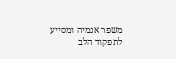משפר אנמיה ומסייע לתפקוד הלב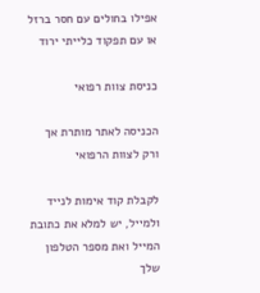אפילו בחולים עם חסר ברזל או עם תפקוד כלייתי ירוד

כניסת צוות רפואי

הכניסה לאתר מותרת אך ורק לצוות הרפואי

לקבלת קוד אימות לנייד ולמייל, יש למלא את כתובת המייל ואת מספר הטלפון שלך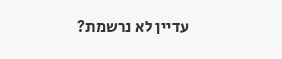עדיין לא נרשמת?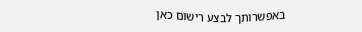באפשרותך לבצע רישום כאן